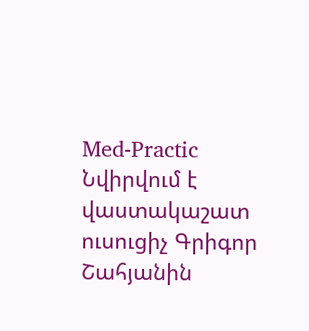Med-Practic
Նվիրվում է վաստակաշատ ուսուցիչ Գրիգոր Շահյանին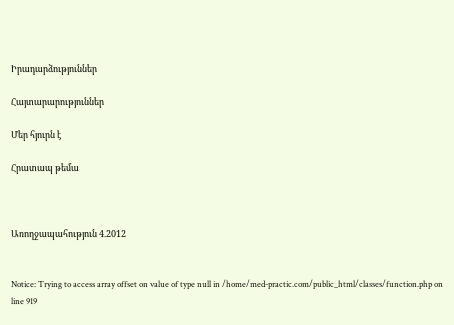Իրադարձություններ

Հայտարարություններ

Մեր հյուրն է

Հրատապ թեմա



Առողջապահություն 4.2012


Notice: Trying to access array offset on value of type null in /home/med-practic.com/public_html/classes/function.php on line 919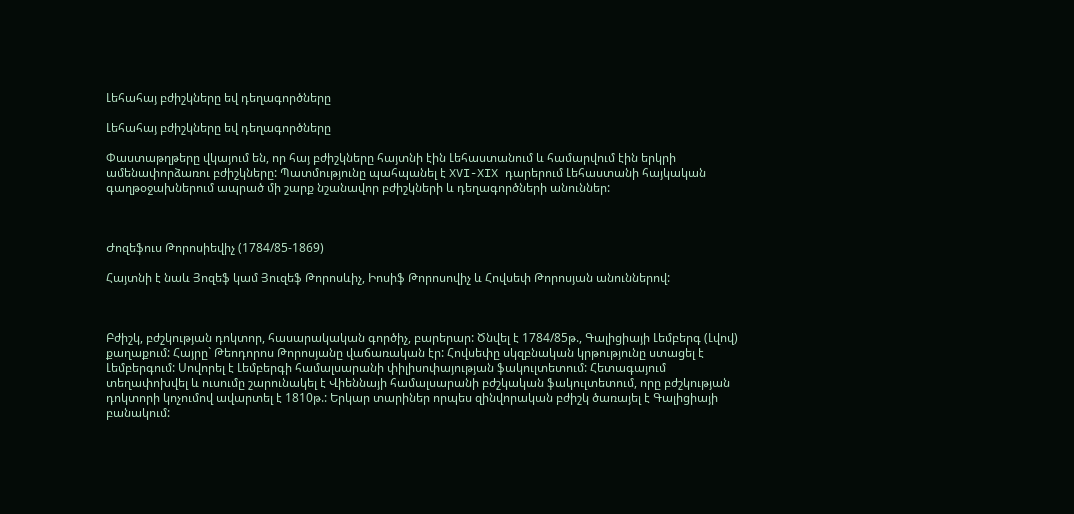Լեհահայ բժիշկները եվ դեղագործները

Լեհահայ բժիշկները եվ դեղագործները

Փաստաթղթերը վկայում են, որ հայ բժիշկները հայտնի էին Լեհաստանում և համարվում էին երկրի ամենափորձառու բժիշկները: Պատմությունը պահպանել է XVI-XIX դարերում Լեհաստանի հայկական գաղթօջախներում ապրած մի շարք նշանավոր բժիշկների և դեղագործների անուններ:



Ժոզեֆուս Թորոսիեվիչ (1784/85-1869)

Հայտնի է նաև Յոզեֆ կամ Յուզեֆ Թորոսևիչ, Իոսիֆ Թորոսովիչ և Հովսեփ Թորոսյան անուններով:



Բժիշկ, բժշկության դոկտոր, հասարակական գործիչ, բարերար: Ծնվել է 1784/85թ., Գալիցիայի Լեմբերգ (Լվով) քաղաքում: Հայրը` Թեոդորոս Թորոսյանը վաճառական էր: Հովսեփը սկզբնական կրթությունը ստացել է Լեմբերգում: Սովորել է Լեմբերգի համալսարանի փիլիսոփայության ֆակուլտետում: Հետագայում տեղափոխվել և ուսումը շարունակել է Վիեննայի համալսարանի բժշկական ֆակուլտետում, որը բժշկության դոկտորի կոչումով ավարտել է 1810թ.: Երկար տարիներ որպես զինվորական բժիշկ ծառայել է Գալիցիայի բանակում: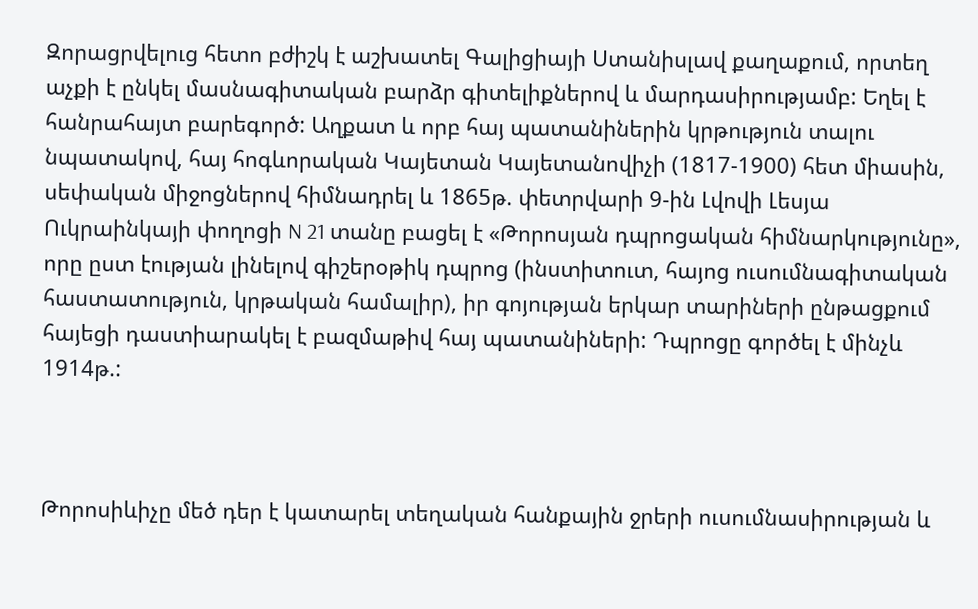Զորացրվելուց հետո բժիշկ է աշխատել Գալիցիայի Ստանիսլավ քաղաքում, որտեղ աչքի է ընկել մասնագիտական բարձր գիտելիքներով և մարդասիրությամբ: Եղել է հանրահայտ բարեգործ: Աղքատ և որբ հայ պատանիներին կրթություն տալու նպատակով, հայ հոգևորական Կայետան Կայետանովիչի (1817-1900) հետ միասին, սեփական միջոցներով հիմնադրել և 1865թ. փետրվարի 9-ին Լվովի Լեսյա Ուկրաինկայի փողոցի N 21 տանը բացել է «Թորոսյան դպրոցական հիմնարկությունը», որը ըստ էության լինելով գիշերօթիկ դպրոց (ինստիտուտ, հայոց ուսումնագիտական հաստատություն, կրթական համալիր), իր գոյության երկար տարիների ընթացքում հայեցի դաստիարակել է բազմաթիվ հայ պատանիների: Դպրոցը գործել է մինչև 1914թ.:



Թորոսիևիչը մեծ դեր է կատարել տեղական հանքային ջրերի ուսումնասիրության և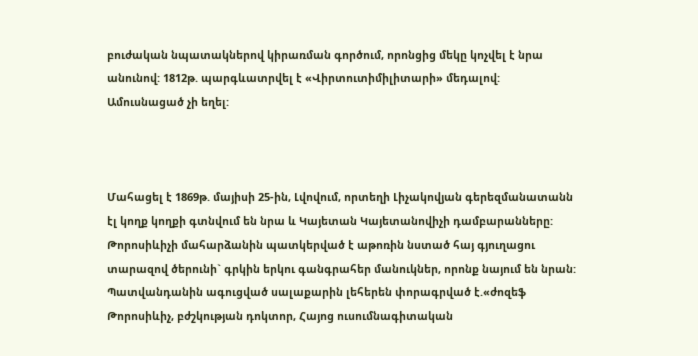բուժական նպատակներով կիրառման գործում, որոնցից մեկը կոչվել է նրա անունով: 1812թ. պարգևատրվել է «Վիրտուտիմիլիտարի» մեդալով: Ամուսնացած չի եղել:



Մահացել է 1869թ. մայիսի 25-ին, Լվովում, որտեղի Լիչակովյան գերեզմանատանն էլ կողք կողքի գտնվում են նրա և Կայետան Կայետանովիչի դամբարանները: Թորոսիևիչի մահարձանին պատկերված է աթոռին նստած հայ գյուղացու տարազով ծերունի` գրկին երկու գանգրահեր մանուկներ, որոնք նայում են նրան: Պատվանդանին ագուցված սալաքարին լեհերեն փորագրված է.«ժոզեֆ Թորոսիևիչ, բժշկության դոկտոր, Հայոց ուսումնագիտական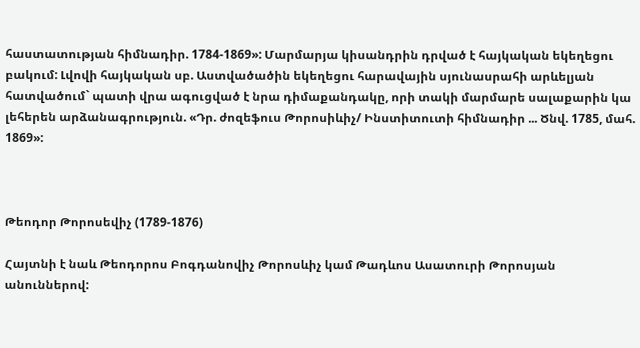հաստատության հիմնադիր. 1784-1869»: Մարմարյա կիսանդրին դրված է հայկական եկեղեցու բակում: Լվովի հայկական սբ. Աստվածածին եկեղեցու հարավային սյունասրահի արևելյան հատվածում` պատի վրա ագուցված է նրա դիմաքանդակը, որի տակի մարմարե սալաքարին կա լեհերեն արձանագրություն. «Դր. ժոզեֆուս Թորոսիևիչ/ Ինստիտուտի հիմնադիր ... Ծնվ. 1785, մահ. 1869»:



Թեոդոր Թորոսեվիչ (1789-1876)

Հայտնի է նաև Թեոդորոս Բոգդանովիչ Թորոսևիչ կամ Թադևոս Ասատուրի Թորոսյան անուններով: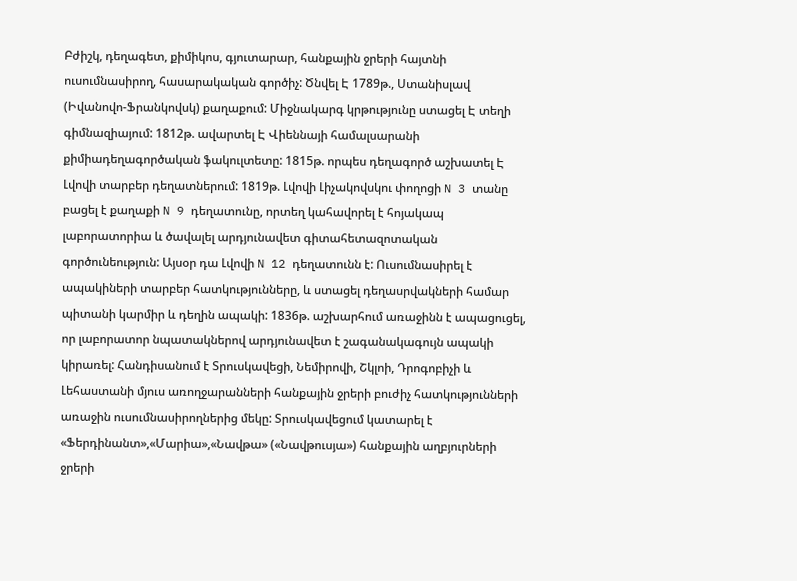Բժիշկ, դեղագետ, քիմիկոս, գյուտարար, հանքային ջրերի հայտնի ուսումնասիրող, հասարակական գործիչ: Ծնվել Է 1789թ., Ստանիսլավ (Իվանովո-Ֆրանկովսկ) քաղաքում: Միջնակարգ կրթությունը ստացել Է տեղի գիմնազիայում: 1812թ. ավարտել Է Վիեննայի համալսարանի քիմիադեղագործական ֆակուլտետը: 1815թ. որպես դեղագործ աշխատել Է Լվովի տարբեր դեղատներում: 1819թ. Լվովի Լիչակովսկու փողոցի N 3 տանը բացել է քաղաքի N 9 դեղատունը, որտեղ կահավորել է հոյակապ լաբորատորիա և ծավալել արդյունավետ գիտահետազոտական գործունեություն: Այսօր դա Լվովի N 12 դեղատունն է: Ուսումնասիրել է ապակիների տարբեր հատկությունները, և ստացել դեղասրվակների համար պիտանի կարմիր և դեղին ապակի: 1836թ. աշխարհում առաջինն է ապացուցել, որ լաբորատոր նպատակներով արդյունավետ է շագանակագույն ապակի կիրառել: Հանդիսանում է Տրուսկավեցի, Նեմիրովի, Շկլոի, Դրոգոբիչի և Լեհաստանի մյուս առողջարանների հանքային ջրերի բուժիչ հատկությունների առաջին ուսումնասիրողներից մեկը: Տրուսկավեցում կատարել է «Ֆերդինանտ»,«Մարիա»,«Նավթա» («Նավթուսյա») հանքային աղբյուրների ջրերի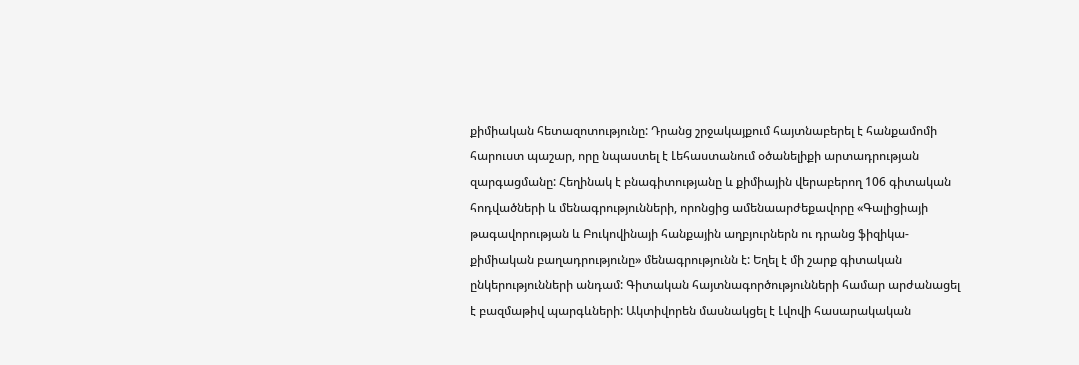քիմիական հետազոտությունը: Դրանց շրջակայքում հայտնաբերել է հանքամոմի հարուստ պաշար, որը նպաստել է Լեհաստանում օծանելիքի արտադրության զարգացմանը: Հեղինակ է բնագիտությանը և քիմիային վերաբերող 106 գիտական հոդվածների և մենագրությունների, որոնցից ամենաարժեքավորը «Գալիցիայի թագավորության և Բուկովինայի հանքային աղբյուրներն ու դրանց ֆիզիկա-քիմիական բաղադրությունը» մենագրությունն է: Եղել է մի շարք գիտական ընկերությունների անդամ: Գիտական հայտնագործությունների համար արժանացել է բազմաթիվ պարգևների: Ակտիվորեն մասնակցել է Լվովի հասարակական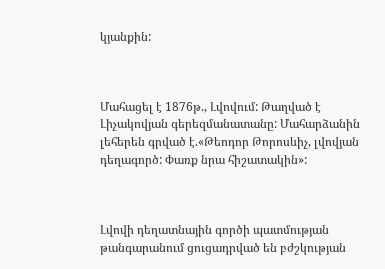կյանքին:



Մահացել է 1876թ., Լվովում: Թաղված է Լիչակովյան գերեզմանատանը: Մահարձանին լեհերեն գրված է.«Թեոդոր Թորոսևիչ, լվովյան դեղագործ: Փառք նրա հիշատակին»:



Լվովի դեղատնային գործի պատմության թանգարանում ցուցադրված են բժշկության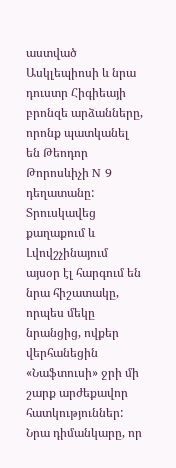աստված Ասկլեպիոսի և նրա դուստր Հիգիեայի բրոնզե արձանները, որոնք պատկանել են Թեոդոր Թորոսևիչի N 9 դեղատանը: Տրուսկավեց քաղաքում և Լվովշչինայում այսօր էլ հարգում են նրա հիշատակը, որպես մեկը նրանցից, ովքեր վերհանեցին «Նաֆտուսի» ջրի մի շարք արժեքավոր հատկություններ: Նրա դիմանկարը, որ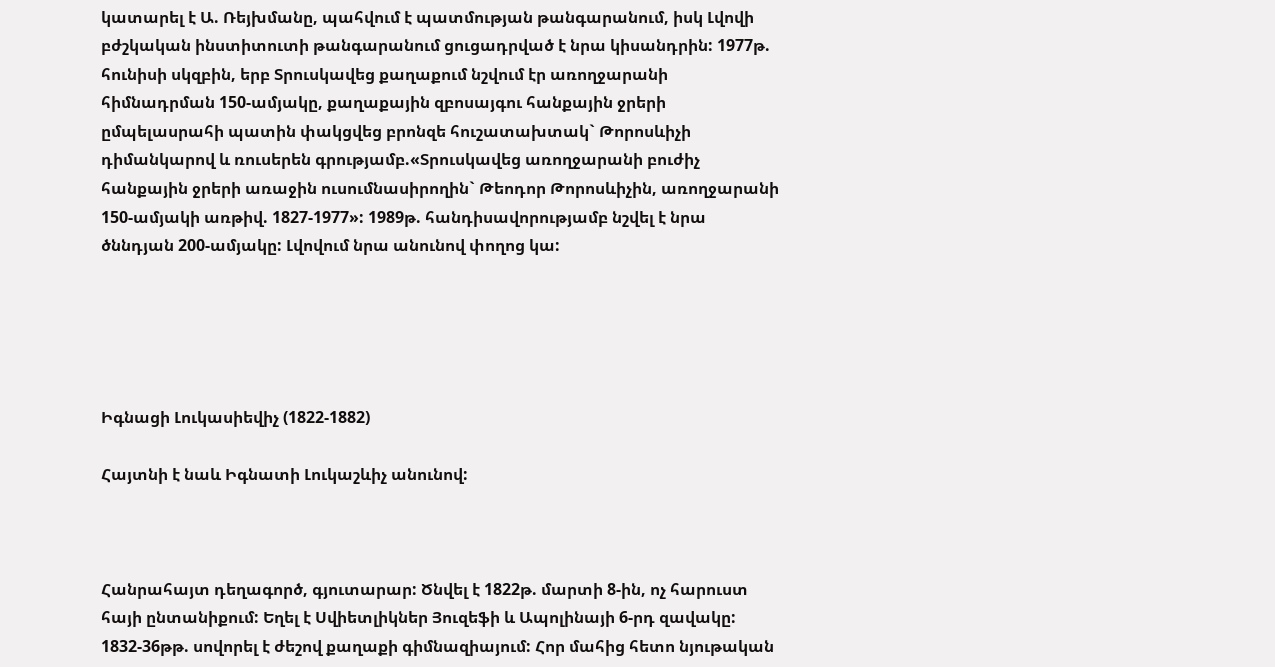կատարել է Ա. Ռեյխմանը, պահվում է պատմության թանգարանում, իսկ Լվովի բժշկական ինստիտուտի թանգարանում ցուցադրված է նրա կիսանդրին: 1977թ. հունիսի սկզբին, երբ Տրուսկավեց քաղաքում նշվում էր առողջարանի հիմնադրման 150-ամյակը, քաղաքային զբոսայգու հանքային ջրերի ըմպելասրահի պատին փակցվեց բրոնզե հուշատախտակ` Թորոսևիչի դիմանկարով և ռուսերեն գրությամբ.«Տրուսկավեց առողջարանի բուժիչ հանքային ջրերի առաջին ուսումնասիրողին` Թեոդոր Թորոսևիչին, առողջարանի 150-ամյակի առթիվ. 1827-1977»: 1989թ. հանդիսավորությամբ նշվել է նրա ծննդյան 200-ամյակը: Լվովում նրա անունով փողոց կա:





Իգնացի Լուկասիեվիչ (1822-1882)

Հայտնի է նաև Իգնատի Լուկաշևիչ անունով:



Հանրահայտ դեղագործ, գյուտարար: Ծնվել է 1822թ. մարտի 8-ին, ոչ հարուստ հայի ընտանիքում: Եղել է Սվիետլիկներ Յուզեֆի և Ապոլինայի 6-րդ զավակը: 1832-36թթ. սովորել է ժեշով քաղաքի գիմնազիայում: Հոր մահից հետո նյութական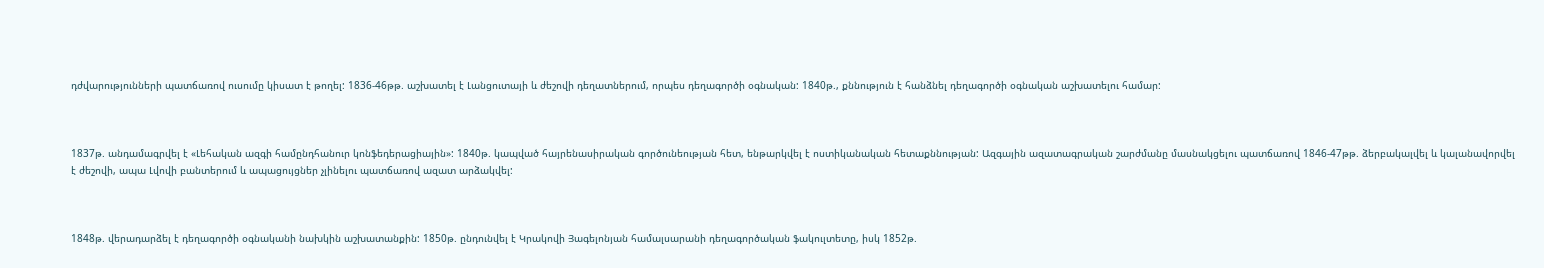դժվարությունների պատճառով ուսումը կիսատ է թողել: 1836-46թթ. աշխատել է Լանցուտայի և ժեշովի դեղատներում, որպես դեղագործի օգնական: 1840թ., քննություն է հանձնել դեղագործի օգնական աշխատելու համար:



1837թ. անդամագրվել է «Լեհական ազգի համընդհանուր կոնֆեդերացիային»: 1840թ. կապված հայրենասիրական գործունեության հետ, ենթարկվել է ոստիկանական հետաքննության: Ազգային ազատագրական շարժմանը մասնակցելու պատճառով 1846-47թթ. ձերբակալվել և կալանավորվել է ժեշովի, ապա Լվովի բանտերում և ապացույցներ չլինելու պատճառով ազատ արձակվել:



1848թ. վերադարձել է դեղագործի օգնականի նախկին աշխատանքին: 1850թ. ընդունվել է Կրակովի Յագելոնյան համալսարանի դեղագործական ֆակուլտետը, իսկ 1852թ.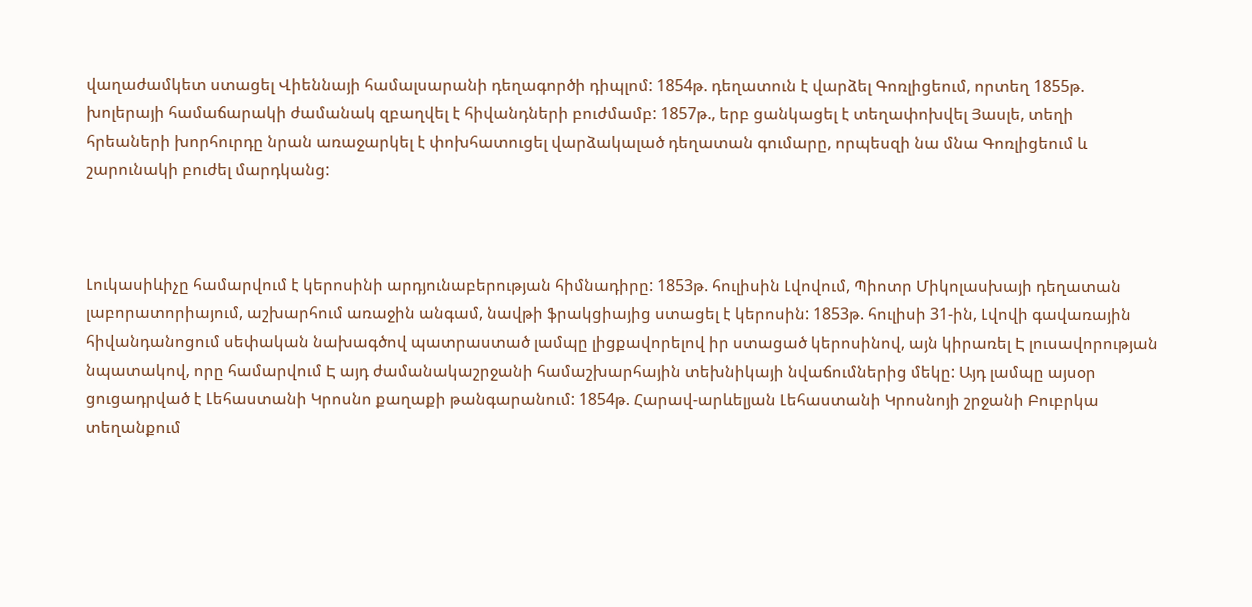վաղաժամկետ ստացել Վիեննայի համալսարանի դեղագործի դիպլոմ: 1854թ. դեղատուն է վարձել Գոռլիցեում, որտեղ 1855թ. խոլերայի համաճարակի ժամանակ զբաղվել է հիվանդների բուժմամբ: 1857թ., երբ ցանկացել է տեղափոխվել Յասլե, տեղի հրեաների խորհուրդը նրան առաջարկել է փոխհատուցել վարձակալած դեղատան գումարը, որպեսզի նա մնա Գոռլիցեում և շարունակի բուժել մարդկանց:



Լուկասիևիչը համարվում է կերոսինի արդյունաբերության հիմնադիրը: 1853թ. հուլիսին Լվովում, Պիոտր Միկոլասխայի դեղատան լաբորատորիայում, աշխարհում առաջին անգամ, նավթի ֆրակցիայից ստացել է կերոսին: 1853թ. հուլիսի 31-ին, Լվովի գավառային հիվանդանոցում սեփական նախագծով պատրաստած լամպը լիցքավորելով իր ստացած կերոսինով, այն կիրառել Է լուսավորության նպատակով, որը համարվում Է այդ ժամանակաշրջանի համաշխարհային տեխնիկայի նվաճումներից մեկը: Այդ լամպը այսօր ցուցադրված է Լեհաստանի Կրոսնո քաղաքի թանգարանում: 1854թ. Հարավ-արևելյան Լեհաստանի Կրոսնոյի շրջանի Բուբրկա տեղանքում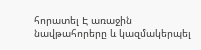հորատել Է առաջին նավթահորերը և կազմակերպել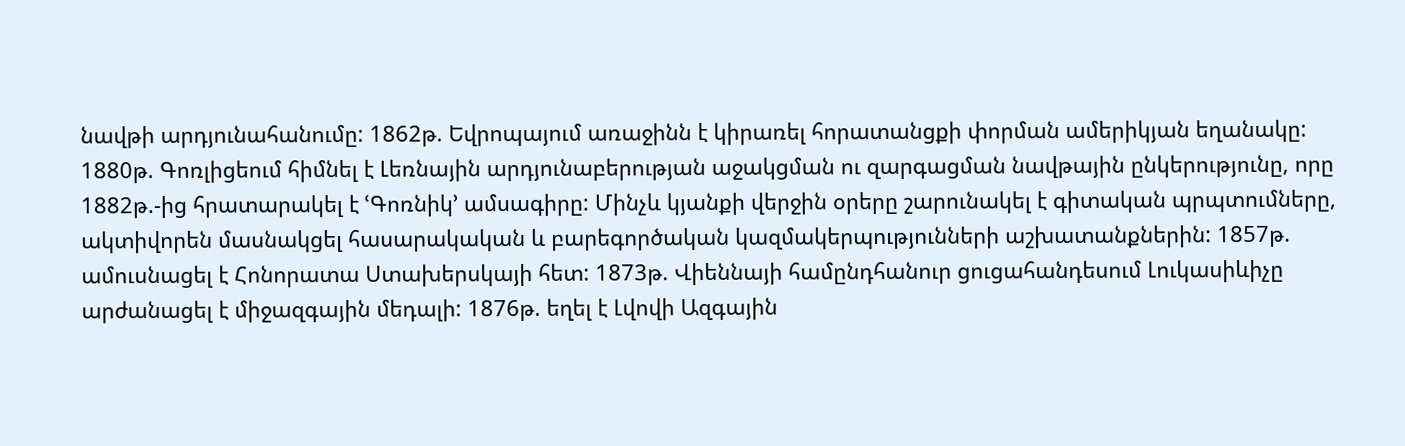նավթի արդյունահանումը: 1862թ. Եվրոպայում առաջինն է կիրառել հորատանցքի փորման ամերիկյան եղանակը: 1880թ. Գոռլիցեում հիմնել է Լեռնային արդյունաբերության աջակցման ու զարգացման նավթային ընկերությունը, որը 1882թ.-ից հրատարակել է ՙԳոռնիկ՚ ամսագիրը: Մինչև կյանքի վերջին օրերը շարունակել է գիտական պրպտումները, ակտիվորեն մասնակցել հասարակական և բարեգործական կազմակերպությունների աշխատանքներին: 1857թ. ամուսնացել է Հոնորատա Ստախերսկայի հետ: 1873թ. Վիեննայի համընդհանուր ցուցահանդեսում Լուկասիևիչը արժանացել է միջազգային մեդալի: 1876թ. եղել է Լվովի Ազգային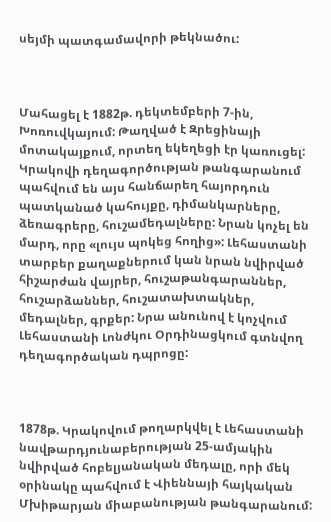սեյմի պատգամավորի թեկնածու:



Մահացել է 1882թ. դեկտեմբերի 7-ին, Խոռուվկայում: Թաղված է Զրեցինայի մոտակայքում, որտեղ եկեղեցի էր կառուցել: Կրակովի դեղագործության թանգարանում պահվում են այս հանճարեղ հայորդուն պատկանած կահույքը, դիմանկարները, ձեռագրերը, հուշամեդալները: Նրան կոչել են մարդ, որը «լույս պոկեց հողից»: Լեհաստանի տարբեր քաղաքներում կան նրան նվիրված հիշարժան վայրեր, հուշաթանգարաններ, հուշարձաններ, հուշատախտակներ, մեդալներ, գրքեր: Նրա անունով է կոչվում Լեհաստանի Լոնժկու Օրդինացկում գտնվող դեղագործական դպրոցը:



1878թ. Կրակովում թողարկվել է Լեհաստանի նավթարդյունաբերության 25-ամյակին նվիրված հոբելյանական մեդալը, որի մեկ օրինակը պահվում է Վիեննայի հայկական Մխիթարյան միաբանության թանգարանում: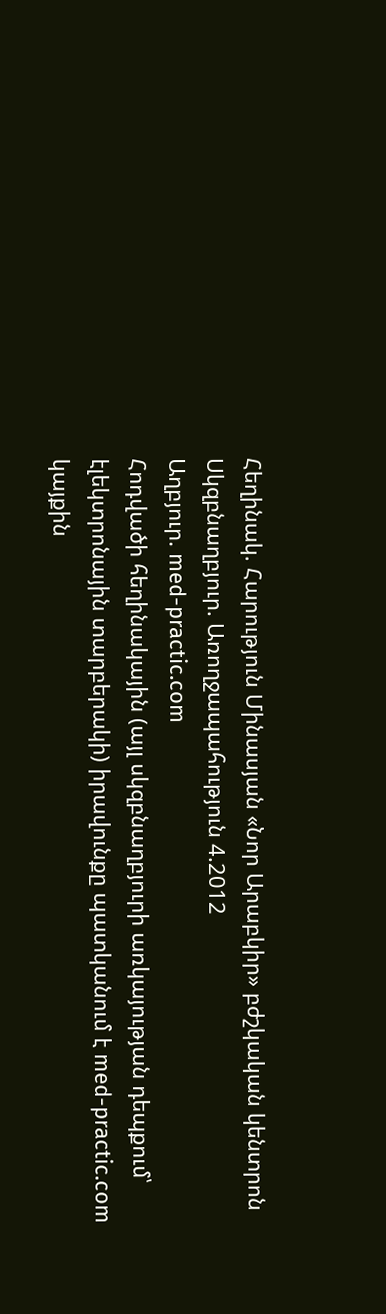Հեղինակ. Հարություն Մինասյան «Նոր Արաբկիր» բժշկական կենտրոն
Սկզբնաղբյուր. Առողջապահություն 4.2012
Աղբյուր. med-practic.com
Հոդվածի հեղինակային (այլ սկզբնաղբյուրի առկայության դեպքում՝ էլեկտրոնային տարբերակի) իրավունքը պատկանում է med-practic.com կայքին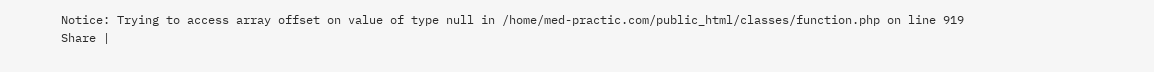Notice: Trying to access array offset on value of type null in /home/med-practic.com/public_html/classes/function.php on line 919
Share |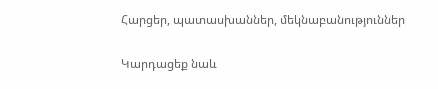Հարցեր, պատասխաններ, մեկնաբանություններ

Կարդացեք նաև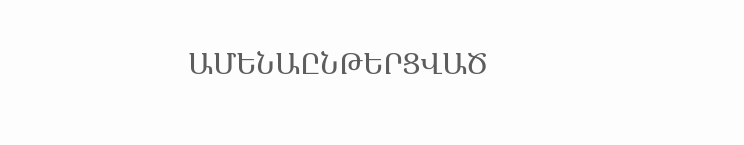ԱՄԵՆԱԸՆԹԵՐՑՎԱԾ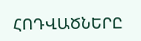ՀՈԴՎԱԾՆԵՐԸ